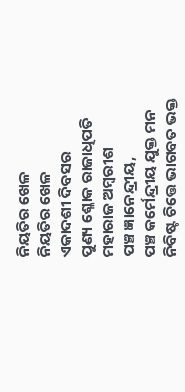ନିୟତିର ଖେଳ
ନିୟତିର ଖେଳ
ଏକାଦଶୀ ଦିବସର
ପୁଣ୍ୟ ଶ୍ଳୋକ ରାଜାଧିପତି
ମହାରାଜ ଅମ୍ବରୀଶ
ପଞ୍ଚ ଜ୍ଞାନେନ୍ଦ୍ରୀୟ,
ପଞ୍ଚ କର୍ମେନ୍ଦ୍ରୀୟ ଯୁକ୍ତ ମନ
ନିବିଷ୍ଟ ଚିତ୍ତେ ଭାଗବତ ଭକ୍ତ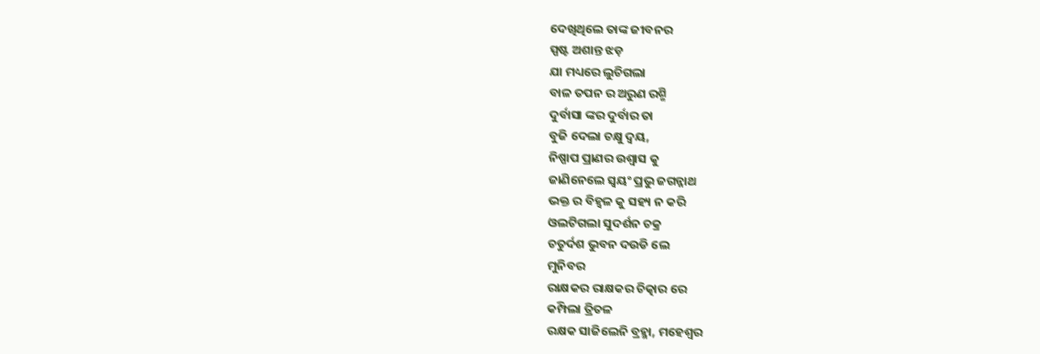ଦେଖିଥିଲେ ତାଙ୍କ ଜୀବନର
ସ୍ପଷ୍ଟ ଅଶାନ୍ତ ଝଡ଼
ଯା ମଧ୍ୟରେ ଲୁଚିଗଲା
ବାଳ ତପନ ର ଅରୁଣ ରଶ୍ମି
ଦୁର୍ବାସା ଙ୍କର ଦୁର୍ବାର ତା
ବୁଜି ଦେଲା ଚକ୍ଷୁ ଦ୍ବୟ,
ନିଷ୍ପାପ ପ୍ରାଣର ଉଶ୍ୱାସ କୁ
ଜାଣିନେଲେ ସ୍ୱୟଂ ପ୍ରଭୁ ଜଗନ୍ନାଥ
ଭକ୍ତ ର ବିହ୍ଵଳ କୁ ସହ୍ୟ ନ କରି
ଓଲଟିଗଲା ସୁଦର୍ଶନ ଚକ୍ର
ଚତୁର୍ଦଶ ଭୁବନ ଦଉଡି ଲେ
ମୁନିବର
ରାକ୍ଷକର ରାକ୍ଷକର ଚିତ୍କାର ରେ
କମ୍ପିଲା ତ୍ରିତଳ
ରକ୍ଷକ ସାଜିଲେନି ବ୍ରହ୍ମା, ମହେଶ୍ୱର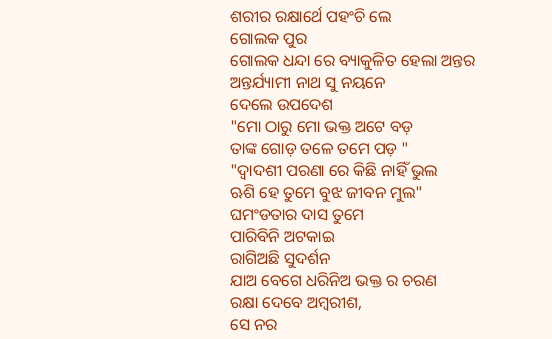ଶରୀର ରକ୍ଷାର୍ଥେ ପହଂଚି ଲେ
ଗୋଲକ ପୁର
ଗୋଲକ ଧନ୍ଦା ରେ ବ୍ୟାକୁଳିତ ହେଲା ଅନ୍ତର
ଅନ୍ତର୍ଯ୍ୟାମୀ ନାଥ ସୁ ନୟନେ
ଦେଲେ ଉପଦେଶ
"ମୋ ଠାରୁ ମୋ ଭକ୍ତ ଅଟେ ବଡ଼
ତାଙ୍କ ଗୋଡ଼ ତଳେ ତମେ ପଡ଼ "
"ଦ୍ୱାଦଶୀ ପରଣା ରେ କିଛି ନାହିଁ ଭୁଲ
ଋଶି ହେ ତୁମେ ବୁଝ ଜୀବନ ମୁଲ"
ଘମଂଡତାର ଦାସ ତୁମେ
ପାରିବିନି ଅଟକାଇ
ରାଗିଅଛି ସୁଦର୍ଶନ
ଯାଅ ବେଗେ ଧରିନିଅ ଭକ୍ତ ର ଚରଣ
ରକ୍ଷା ଦେବେ ଅମ୍ବରୀଶ,
ସେ ନର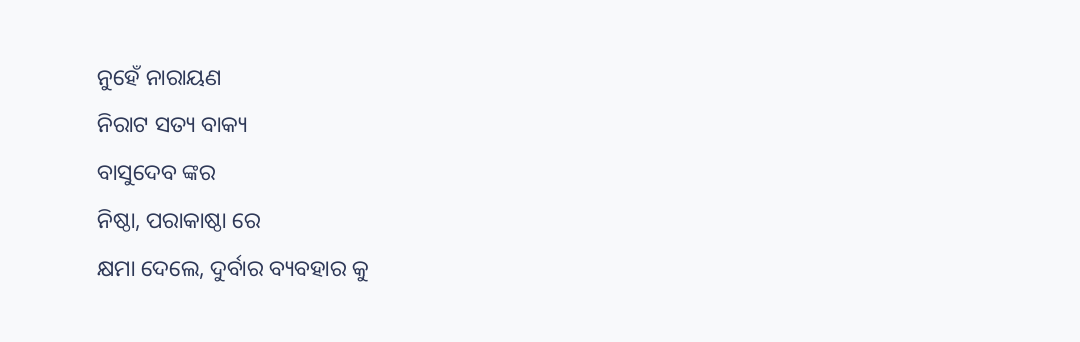ନୁହେଁ ନାରାୟଣ
ନିରାଟ ସତ୍ୟ ବାକ୍ୟ
ବାସୁଦେବ ଙ୍କର
ନିଷ୍ଠା, ପରାକାଷ୍ଠା ରେ
କ୍ଷମା ଦେଲେ, ଦୁର୍ବାର ବ୍ୟବହାର କୁ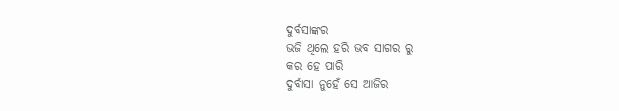ଦୁର୍ବସାଙ୍କର
ଭଜି ଥିଲେ ହରି ଭବ ସାଗର ରୁ
କର ହେ ପାରି
ଦୁର୍ବାସା ନୁହେଁ ସେ ଆଜିର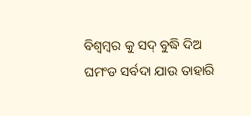ବିଶ୍ଵମ୍ବର କୁ ସଦ୍ ବୁଦ୍ଧି ଦିଅ
ଘମଂଡ ସର୍ବଦା ଯାଉ ତାହାରି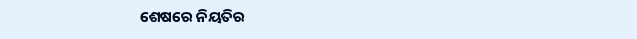ଶେଷରେ ନିୟତିର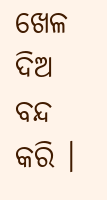ଖେଳ ଦିଅ ବନ୍ଦ କରି ।